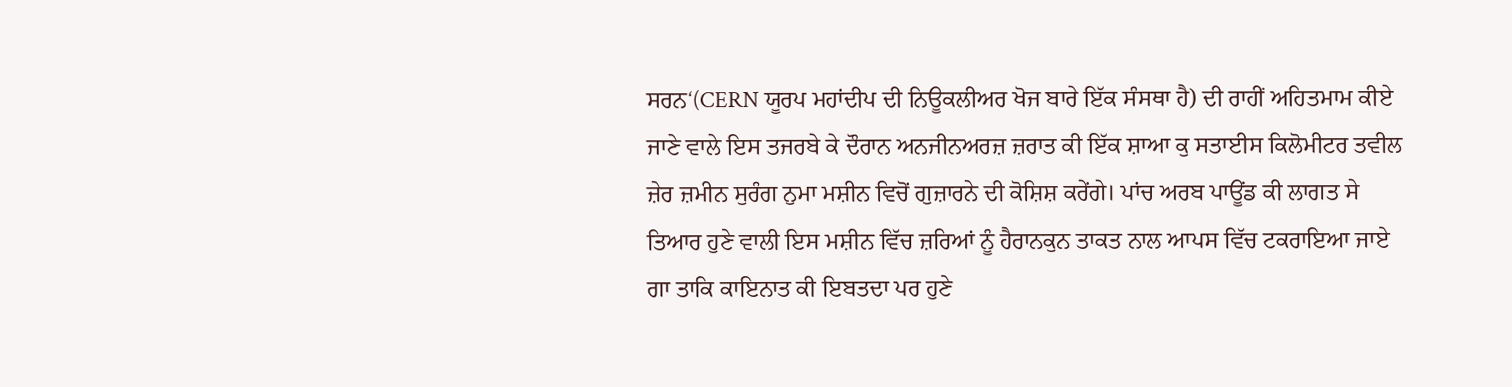ਸਰਨ‘(CERN ਯੂਰਪ ਮਹਾਂਦੀਪ ਦੀ ਨਿਊਕਲੀਅਰ ਖੋਜ ਬਾਰੇ ਇੱਕ ਸੰਸਥਾ ਹੈ) ਦੀ ਰਾਹੀਂ ਅਹਿਤਮਾਮ ਕੀਏ ਜਾਣੇ ਵਾਲੇ ਇਸ ਤਜਰਬੇ ਕੇ ਦੌਰਾਨ ਅਨਜੀਨਅਰਜ਼ ਜ਼ਰਾਤ ਕੀ ਇੱਕ ਸ਼ਾਆ ਕੁ ਸਤਾਈਸ ਕਿਲੋਮੀਟਰ ਤਵੀਲ ਜ਼ੇਰ ਜ਼ਮੀਨ ਸੁਰੰਗ ਨੁਮਾ ਮਸ਼ੀਨ ਵਿਚੋਂ ਗੁਜ਼ਾਰਨੇ ਦੀ ਕੋਸ਼ਿਸ਼ ਕਰੇਂਗੇ। ਪਾਂਚ ਅਰਬ ਪਾਊਂਡ ਕੀ ਲਾਗਤ ਸੇ ਤਿਆਰ ਹੁਣੇ ਵਾਲੀ ਇਸ ਮਸ਼ੀਨ ਵਿੱਚ ਜ਼ਰਿਆਂ ਨੂੰ ਹੈਰਾਨਕੁਨ ਤਾਕਤ ਨਾਲ ਆਪਸ ਵਿੱਚ ਟਕਰਾਇਆ ਜਾਏ ਗਾ ਤਾਕਿ ਕਾਇਨਾਤ ਕੀ ਇਬਤਦਾ ਪਰ ਹੁਣੇ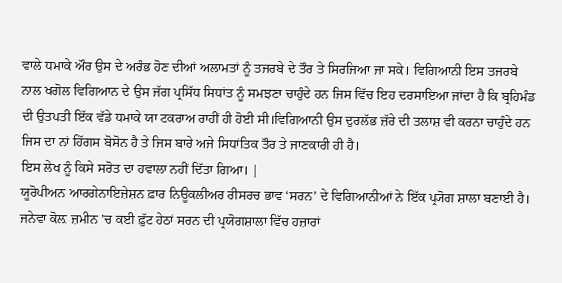ਵਾਲੇ ਧਮਾਕੇ ਔਰ ਉਸ ਦੇ ਅਰੰਭ ਹੋਣ ਦੀਆਂ ਅਲਾਮਤਾਂ ਨੂੰ ਤਜਰਬੇ ਦੇ ਤੌਰ ਤੇ ਸਿਰਜਿਆ ਜਾ ਸਕੇ। ਵਿਗਿਆਨੀ ਇਸ ਤਜਰਬੇ ਨਾਲ ਖਗੋਲ ਵਿਗਿਆਨ ਦੇ ਉਸ ਜੱਗ ਪ੍ਰਸਿੱਧ ਸਿਧਾਂਤ ਨੂੰ ਸਮਝਣਾ ਚਾਹੁੰਦੇ ਹਨ ਜਿਸ ਵਿੱਚ ਇਹ ਦਰਸਾਇਆ ਜਾਂਦਾ ਹੈ ਕਿ ਬ੍ਰਹਿਮੰਡ ਦੀ ਉਤਪਤੀ ਇੱਕ ਵੱਡੇ ਧਮਾਕੇ ਯਾ ਟਕਰਾਅ ਰਾਹੀਂ ਹੀ ਹੋਈ ਸੀ।ਵਿਗਿਆਨੀ ਉਸ ਦੁਰਲੱਭ ਜ਼ੱਰੇ ਦੀ ਤਲਾਸ਼ ਵੀ ਕਰਨਾ ਚਾਹੁੰਦੇ ਹਨ ਜਿਸ ਦਾ ਨਾਂ ਹਿੱਗਸ ਬੋਸੋਨ ਹੈ ਤੇ ਜਿਸ ਬਾਰੇ ਅਜੇ ਸਿਧਾਂਤਿਕ ਤੌਰ ਤੇ ਜਾਣਕਾਰੀ ਹੀ ਹੈ।
ਇਸ ਲੇਖ ਨੂੰ ਕਿਸੇ ਸਰੋਤ ਦਾ ਹਵਾਲਾ ਨਹੀਂ ਦਿੱਤਾ ਗਿਆ। |
ਯੂਰੋਪੀਅਨ ਆਰਗੇਨਾਇਜ਼ੇਸ਼ਨ ਫ਼ਾਰ ਨਿਊਕਲੀਅਰ ਰੀਸਰਚ ਭਾਵ ‘ਸਰਨ’ ਦੇ ਵਿਗਿਆਨੀਆਂ ਨੇ ਇੱਕ ਪ੍ਰ੍ਯੋਗ ਸ਼ਾਲਾ ਬਣਾਈ ਹੈ। ਜਨੇਵਾ ਕੋਲ਼ ਜ਼ਮੀਨ ’ਚ ਕਈ ਫ਼ੁੱਟ ਹੇਠਾਂ ਸਰਨ ਦੀ ਪ੍ਰਯੋਗਸ਼ਾਲਾ ਵਿੱਚ ਹਜ਼ਾਰਾਂ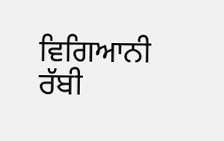ਵਿਗਿਆਨੀ ਰੱਬੀ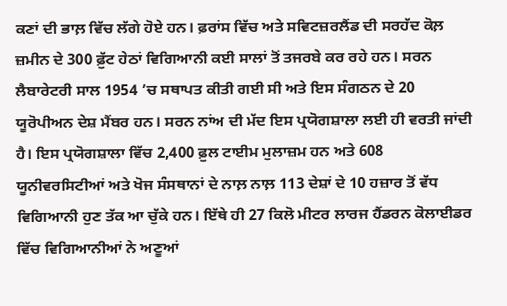ਕਣਾਂ ਦੀ ਭਾਲ਼ ਵਿੱਚ ਲੱਗੇ ਹੋਏ ਹਨ। ਫ਼ਰਾਂਸ ਵਿੱਚ ਅਤੇ ਸਵਿਟਜ਼ਰਲੈਂਡ ਦੀ ਸਰਹੱਦ ਕੋਲ਼ ਜ਼ਮੀਨ ਦੇ 300 ਫ਼ੁੱਟ ਹੇਠਾਂ ਵਿਗਿਆਨੀ ਕਈ ਸਾਲਾਂ ਤੋਂ ਤਜਰਬੇ ਕਰ ਰਹੇ ਹਨ। ਸਰਨ ਲੈਬਾਰੇਟਰੀ ਸਾਲ 1954 ’ਚ ਸਥਾਪਤ ਕੀਤੀ ਗਈ ਸੀ ਅਤੇ ਇਸ ਸੰਗਠਨ ਦੇ 20 ਯੂਰੋਪੀਅਨ ਦੇਸ਼ ਮੈਂਬਰ ਹਨ। ਸਰਨ ਨਾਂਅ ਦੀ ਮੱਦ ਇਸ ਪ੍ਰਯੋਗਸ਼ਾਲਾ ਲਈ ਹੀ ਵਰਤੀ ਜਾਂਦੀ ਹੈ। ਇਸ ਪ੍ਰਯੋਗਸ਼ਾਲਾ ਵਿੱਚ 2,400 ਫ਼ੁਲ ਟਾਈਮ ਮੁਲਾਜ਼ਮ ਹਨ ਅਤੇ 608 ਯੂਨੀਵਰਸਿਟੀਆਂ ਅਤੇ ਖੋਜ ਸੰਸਥਾਨਾਂ ਦੇ ਨਾਲ਼ ਨਾਲ਼ 113 ਦੇਸ਼ਾਂ ਦੇ 10 ਹਜ਼ਾਰ ਤੋਂ ਵੱਧ ਵਿਗਿਆਨੀ ਹੁਣ ਤੱਕ ਆ ਚੁੱਕੇ ਹਨ। ਇੱਥੇ ਹੀ 27 ਕਿਲੋ ਮੀਟਰ ਲਾਰਜ ਹੈਂਡਰਨ ਕੋਲਾਈਡਰ ਵਿੱਚ ਵਿਗਿਆਨੀਆਂ ਨੇ ਅਣੂਆਂ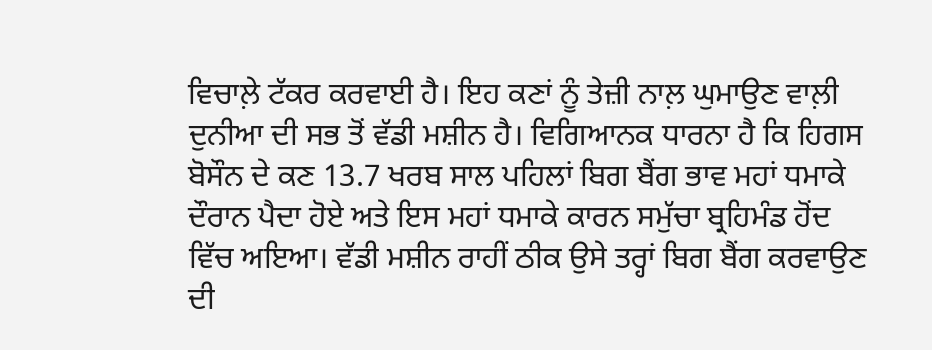ਵਿਚਾਲ਼ੇ ਟੱਕਰ ਕਰਵਾਈ ਹੈ। ਇਹ ਕਣਾਂ ਨੂੰ ਤੇਜ਼ੀ ਨਾਲ਼ ਘੁਮਾਉਣ ਵਾਲ਼ੀ ਦੁਨੀਆ ਦੀ ਸਭ ਤੋਂ ਵੱਡੀ ਮਸ਼ੀਨ ਹੈ। ਵਿਗਿਆਨਕ ਧਾਰਨਾ ਹੈ ਕਿ ਹਿਗਸ ਬੋਸੌਨ ਦੇ ਕਣ 13.7 ਖਰਬ ਸਾਲ ਪਹਿਲਾਂ ਬਿਗ ਬੈਂਗ ਭਾਵ ਮਹਾਂ ਧਮਾਕੇ ਦੌਰਾਨ ਪੈਦਾ ਹੋਏ ਅਤੇ ਇਸ ਮਹਾਂ ਧਮਾਕੇ ਕਾਰਨ ਸਮੁੱਚਾ ਬ੍ਰਹਿਮੰਡ ਹੋਂਦ ਵਿੱਚ ਅਇਆ। ਵੱਡੀ ਮਸ਼ੀਨ ਰਾਹੀਂ ਠੀਕ ਉਸੇ ਤਰ੍ਹਾਂ ਬਿਗ ਬੈਂਗ ਕਰਵਾਉਣ ਦੀ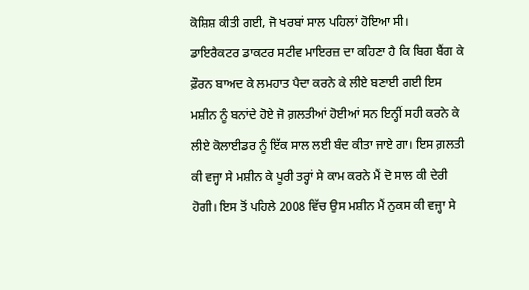ਕੋਸ਼ਿਸ਼ ਕੀਤੀ ਗਈ, ਜੋ ਖਰਬਾਂ ਸਾਲ ਪਹਿਲਾਂ ਹੋਇਆ ਸੀ।
ਡਾਇਰੈਕਟਰ ਡਾਕਟਰ ਸਟੀਵ ਮਾਇਰਜ਼ ਦਾ ਕਹਿਣਾ ਹੈ ਕਿ ਬਿਗ ਬੈਂਗ ਕੇ ਫ਼ੌਰਨ ਬਾਅਦ ਕੇ ਲਮਹਾਤ ਪੈਦਾ ਕਰਨੇ ਕੇ ਲੀਏ ਬਣਾਈ ਗਈ ਇਸ ਮਸ਼ੀਨ ਨੂੰ ਬਨਾਂਦੇ ਹੋਏ ਜੋ ਗ਼ਲਤੀਆਂ ਹੋਈਆਂ ਸਨ ਇਨ੍ਹੀਂ ਸਹੀ ਕਰਨੇ ਕੇ ਲੀਏ ਕੋਲਾਈਡਰ ਨੂੰ ਇੱਕ ਸਾਲ ਲਈ ਬੰਦ ਕੀਤਾ ਜਾਏ ਗਾ। ਇਸ ਗ਼ਲਤੀ ਕੀ ਵਜ੍ਹਾ ਸੇ ਮਸ਼ੀਨ ਕੇ ਪੂਰੀ ਤਰ੍ਹਾਂ ਸੇ ਕਾਮ ਕਰਨੇ ਮੈਂ ਦੋ ਸਾਲ ਕੀ ਦੇਰੀ ਹੋਗੀ। ਇਸ ਤੋਂ ਪਹਿਲੇ 2008 ਵਿੱਚ ਉਸ ਮਸ਼ੀਨ ਮੈਂ ਨੁਕਸ ਕੀ ਵਜ੍ਹਾ ਸੇ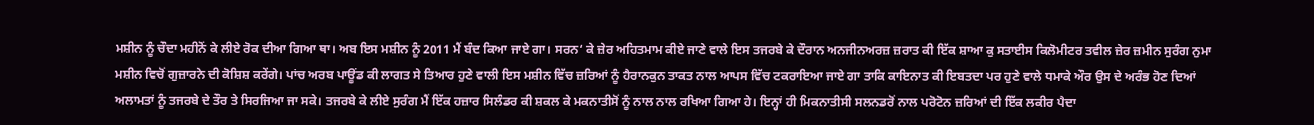ਮਸ਼ੀਨ ਨੂੰ ਚੌਦਾ ਮਹੀਨੋਂ ਕੇ ਲੀਏ ਰੋਕ ਦੀਆ ਗਿਆ ਥਾ। ਅਬ ਇਸ ਮਸ਼ੀਨ ਨੂੰ 2011 ਮੈਂ ਬੰਦ ਕਿਆ ਜਾਏ ਗਾ। ਸਰਨ‘ ਕੇ ਜ਼ੇਰ ਅਹਿਤਮਾਮ ਕੀਏ ਜਾਣੇ ਵਾਲੇ ਇਸ ਤਜਰਬੇ ਕੇ ਦੌਰਾਨ ਅਨਜੀਨਅਰਜ਼ ਜ਼ਰਾਤ ਕੀ ਇੱਕ ਸ਼ਾਆ ਕੁ ਸਤਾਈਸ ਕਿਲੋਮੀਟਰ ਤਵੀਲ ਜ਼ੇਰ ਜ਼ਮੀਨ ਸੁਰੰਗ ਨੁਮਾ ਮਸ਼ੀਨ ਵਿਚੋਂ ਗੁਜ਼ਾਰਨੇ ਦੀ ਕੋਸ਼ਿਸ਼ ਕਰੇਂਗੇ। ਪਾਂਚ ਅਰਬ ਪਾਊਂਡ ਕੀ ਲਾਗਤ ਸੇ ਤਿਆਰ ਹੁਣੇ ਵਾਲੀ ਇਸ ਮਸ਼ੀਨ ਵਿੱਚ ਜ਼ਰਿਆਂ ਨੂੰ ਹੈਰਾਨਕੁਨ ਤਾਕਤ ਨਾਲ ਆਪਸ ਵਿੱਚ ਟਕਰਾਇਆ ਜਾਏ ਗਾ ਤਾਕਿ ਕਾਇਨਾਤ ਕੀ ਇਬਤਦਾ ਪਰ ਹੁਣੇ ਵਾਲੇ ਧਮਾਕੇ ਔਰ ਉਸ ਦੇ ਅਰੰਭ ਹੋਣ ਦਿਆਂ ਅਲਾਮਤਾਂ ਨੂੰ ਤਜਰਬੇ ਦੇ ਤੌਰ ਤੇ ਸਿਰਜਿਆ ਜਾ ਸਕੇ। ਤਜਰਬੇ ਕੇ ਲੀਏ ਸੁਰੰਗ ਮੈਂ ਇੱਕ ਹਜ਼ਾਰ ਸਿਲੰਡਰ ਕੀ ਸ਼ਕਲ ਕੇ ਮਕਨਾਤੀਸੋਂ ਨੂੰ ਨਾਲ ਨਾਲ ਰਖਿਆ ਗਿਆ ਹੇ। ਇਨ੍ਹਾਂ ਹੀ ਮਿਕਨਾਤੀਸੀ ਸਲਨਡਰੋਂ ਨਾਲ ਪਰੋਟੋਨ ਜ਼ਰਿਆਂ ਦੀ ਇੱਕ ਲਕੀਰ ਪੈਦਾ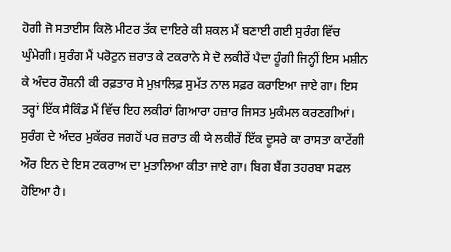ਹੋਗੀ ਜੋ ਸਤਾਈਸ ਕਿਲੋ ਮੀਟਰ ਤੱਕ ਦਾਇਰੇ ਕੀ ਸ਼ਕਲ ਮੈਂ ਬਣਾਈ ਗਈ ਸੁਰੰਗ ਵਿੱਚ ਘੁੰਮੇਗੀ। ਸੁਰੰਗ ਮੈਂ ਪਰੋਟੁਨ ਜ਼ਰਾਤ ਕੇ ਟਕਰਾਨੇ ਸੇ ਦੋ ਲਕੀਰੇਂ ਪੈਦਾ ਹੂੰਗੀ ਜਿਨ੍ਹੀਂ ਇਸ ਮਸ਼ੀਨ ਕੇ ਅੰਦਰ ਰੌਸ਼ਨੀ ਕੀ ਰਫ਼ਤਾਰ ਸੇ ਮੁਖ਼ਾਲਿਫ਼ ਸੁਮੱਤ ਨਾਲ ਸਫ਼ਰ ਕਰਾਇਆ ਜਾਏ ਗਾ। ਇਸ ਤਰ੍ਹਾਂ ਇੱਕ ਸੈਕਿੰਡ ਮੈਂ ਵਿੱਚ ਇਹ ਲਕੀਰਾਂ ਗਿਆਰਾ ਹਜ਼ਾਰ ਜਿਸਤ ਮੁਕੰਮਲ ਕਰਣਗੀਆਂ। ਸੁਰੰਗ ਦੇ ਅੰਦਰ ਮੁਕੱਰਰ ਜਗਹੋਂ ਪਰ ਜ਼ਰਾਤ ਕੀ ਯੇ ਲਕੀਰੇਂ ਇੱਕ ਦੂਸਰੇ ਕਾ ਰਾਸਤਾ ਕਾਟੇਂਗੀ ਔਰ ਇਨ ਦੇ ਇਸ ਟਕਰਾਅ ਦਾ ਮੁਤਾਲਿਆ ਕੀਤਾ ਜਾਏ ਗਾ। ਬਿਗ ਬੈਂਗ ਤਹਰਬਾ ਸਫਲ ਹੋਇਆ ਹੈ।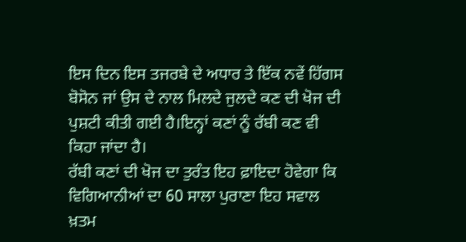ਇਸ ਦਿਨ ਇਸ ਤਜਰਬੇ ਦੇ ਅਧਾਰ ਤੇ ਇੱਕ ਨਵੇਂ ਹਿੱਗਸ ਬੋਸੋਨ ਜਾਂ ਉਸ ਦੇ ਨਾਲ ਮਿਲਦੇ ਜੁਲਦੇ ਕਣ ਦੀ ਖੋਜ ਦੀ ਪੁਸ਼ਟੀ ਕੀਤੀ ਗਈ ਹੈ।ਇਨ੍ਹਾਂ ਕਣਾਂ ਨੂੰ ਰੱਬੀ ਕਣ ਵੀ ਕਿਹਾ ਜਾਂਦਾ ਹੈ।
ਰੱਬੀ ਕਣਾਂ ਦੀ ਖੋਜ ਦਾ ਤੁਰੰਤ ਇਹ ਫ਼ਾਇਦਾ ਹੋਵੇਗਾ ਕਿ ਵਿਗਿਆਨੀਆਂ ਦਾ 60 ਸਾਲਾ ਪੁਰਾਣਾ ਇਹ ਸਵਾਲ ਖ਼ਤਮ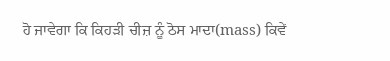ਹੋ ਜਾਵੇਗਾ ਕਿ ਕਿਹੜੀ ਚੀਜ਼ ਨੂੰ ਠੋਸ ਮਾਦਾ(mass) ਕਿਵੇਂ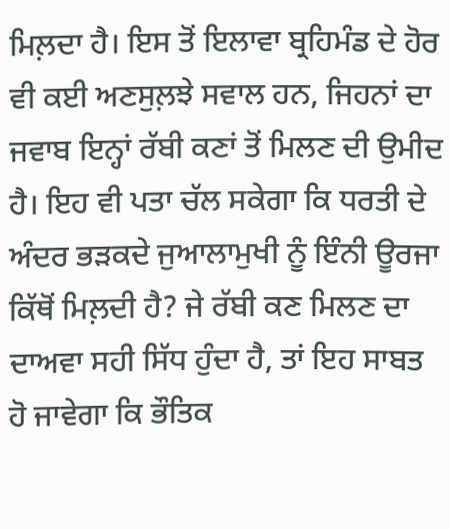ਮਿਲ਼ਦਾ ਹੈ। ਇਸ ਤੋਂ ਇਲਾਵਾ ਬ੍ਰਹਿਮੰਡ ਦੇ ਹੋਰ ਵੀ ਕਈ ਅਣਸੁਲ਼ਝੇ ਸਵਾਲ ਹਨ, ਜਿਹਨਾਂ ਦਾ ਜਵਾਬ ਇਨ੍ਹਾਂ ਰੱਬੀ ਕਣਾਂ ਤੋਂ ਮਿਲਣ ਦੀ ਉਮੀਦ ਹੈ। ਇਹ ਵੀ ਪਤਾ ਚੱਲ ਸਕੇਗਾ ਕਿ ਧਰਤੀ ਦੇ ਅੰਦਰ ਭੜਕਦੇ ਜੁਆਲਾਮੁਖੀ ਨੂੰ ਇੰਨੀ ਊਰਜਾ ਕਿੱਥੋਂ ਮਿਲ਼ਦੀ ਹੈ? ਜੇ ਰੱਬੀ ਕਣ ਮਿਲਣ ਦਾ ਦਾਅਵਾ ਸਹੀ ਸਿੱਧ ਹੁੰਦਾ ਹੈ, ਤਾਂ ਇਹ ਸਾਬਤ ਹੋ ਜਾਵੇਗਾ ਕਿ ਭੌਤਿਕ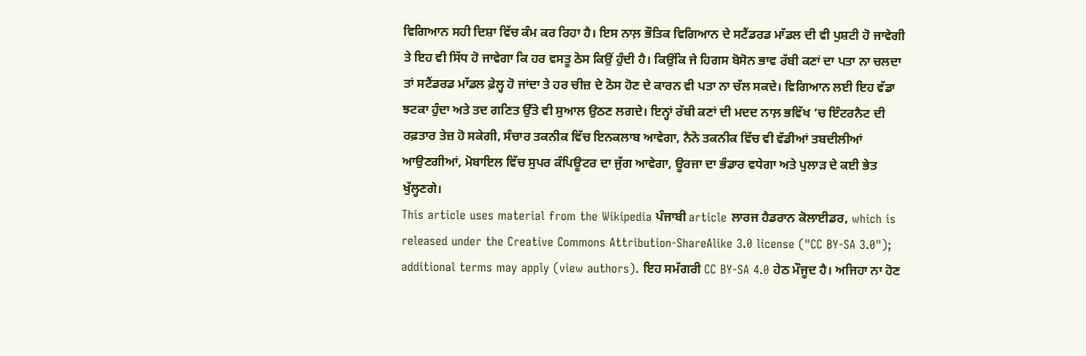ਵਿਗਿਆਨ ਸਹੀ ਦਿਸ਼ਾ ਵਿੱਚ ਕੰਮ ਕਰ ਰਿਹਾ ਹੈ। ਇਸ ਨਾਲ਼ ਭੌਤਿਕ ਵਿਗਿਆਨ ਦੇ ਸਟੈਂਡਰਡ ਮਾੱਡਲ ਦੀ ਵੀ ਪੁਸ਼ਟੀ ਹੋ ਜਾਵੇਗੀ ਤੇ ਇਹ ਵੀ ਸਿੱਧ ਹੋ ਜਾਵੇਗਾ ਕਿ ਹਰ ਵਸਤੂ ਠੋਸ ਕਿਉਂ ਹੁੰਦੀ ਹੈ। ਕਿਉਂਕਿ ਜੇ ਹਿਗਸ ਬੋਸੋਨ ਭਾਵ ਰੱਬੀ ਕਣਾਂ ਦਾ ਪਤਾ ਨਾ ਚਲਦਾ ਤਾਂ ਸਟੈਂਡਰਡ ਮਾੱਡਲ ਫ਼ੇਲ੍ਹ ਹੋ ਜਾਂਦਾ ਤੇ ਹਰ ਚੀਜ਼ ਦੇ ਠੋਸ ਹੋਣ ਦੇ ਕਾਰਨ ਵੀ ਪਤਾ ਨਾ ਚੱਲ ਸਕਦੇ। ਵਿਗਿਆਨ ਲਈ ਇਹ ਵੱਡਾ ਝਟਕਾ ਹੁੰਦਾ ਅਤੇ ਤਦ ਗਣਿਤ ਉੱਤੇ ਵੀ ਸੁਆਲ ਉਠਣ ਲਗਦੇ। ਇਨ੍ਹਾਂ ਰੱਬੀ ਕਣਾਂ ਦੀ ਮਦਦ ਨਾਲ਼ ਭਵਿੱਖ ’ਚ ਇੰਟਰਨੈਟ ਦੀ ਰਫ਼ਤਾਰ ਤੇਜ਼ ਹੋ ਸਕੇਗੀ, ਸੰਚਾਰ ਤਕਨੀਕ ਵਿੱਚ ਇਨਕਲਾਬ ਆਵੇਗਾ, ਨੈਨੋ ਤਕਨੀਕ ਵਿੱਚ ਵੀ ਵੱਡੀਆਂ ਤਬਦੀਲੀਆਂ ਆਉਣਗੀਆਂ, ਮੋਬਾਇਲ ਵਿੱਚ ਸੁਪਰ ਕੰਪਿਊਟਰ ਦਾ ਜੁੱਗ ਆਵੇਗਾ, ਊਰਜਾ ਦਾ ਭੰਡਾਰ ਵਧੇਗਾ ਅਤੇ ਪੁਲਾੜ ਦੇ ਕਈ ਭੇਤ ਖੁੱਲ੍ਹਣਗੇ।
This article uses material from the Wikipedia ਪੰਜਾਬੀ article ਲਾਰਜ ਹੈਡਰਾਨ ਕੋਲਾਈਡਰ, which is released under the Creative Commons Attribution-ShareAlike 3.0 license ("CC BY-SA 3.0"); additional terms may apply (view authors). ਇਹ ਸਮੱਗਰੀ CC BY-SA 4.0 ਹੇਠ ਮੌਜੂਦ ਹੈ। ਅਜਿਹਾ ਨਾ ਹੋਣ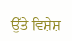ਉੱਤੇ ਵਿਸ਼ੇਸ਼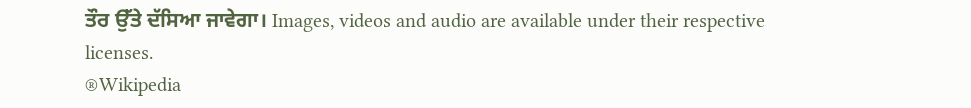ਤੌਰ ਉੱਤੇ ਦੱਸਿਆ ਜਾਵੇਗਾ। Images, videos and audio are available under their respective licenses.
®Wikipedia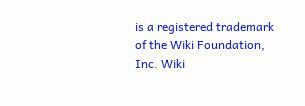is a registered trademark of the Wiki Foundation, Inc. Wiki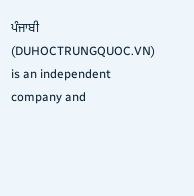ਪੰਜਾਬੀ (DUHOCTRUNGQUOC.VN) is an independent company and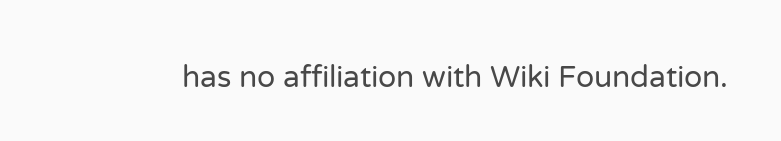has no affiliation with Wiki Foundation.